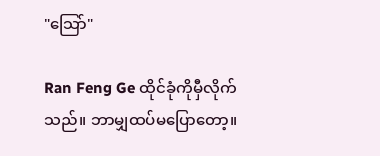"သြော်"

Ran Feng Ge ထိုင်ခုံကိုမှီလိုက်သည်။ ဘာမျှထပ်မပြောတော့။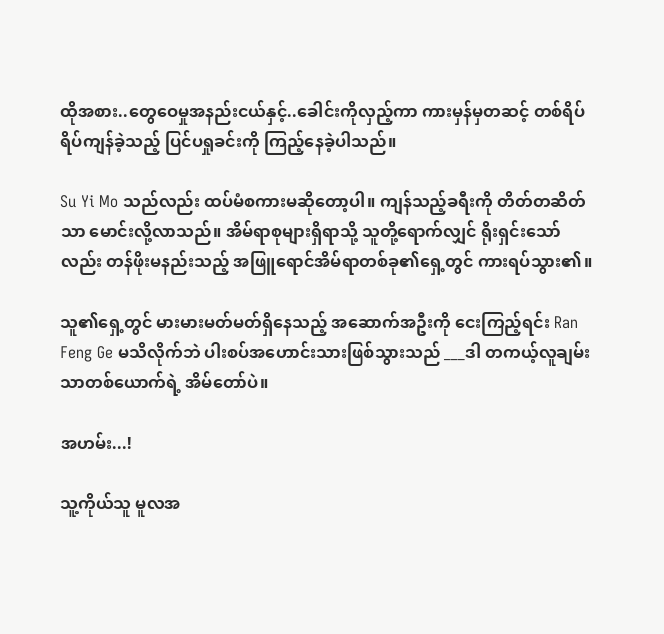ထိုအစား..တွေဝေမှုအနည်းငယ်နှင့်..ခေါင်းကိုလှည့်ကာ ကားမှန်မှတဆင့် တစ်ရိပ်ရိပ်ကျန်ခဲ့သည့် ပြင်ပရှုခင်းကို ကြည့်နေခဲ့ပါသည်။

Su Yi Mo သည်လည်း ထပ်မံစကားမဆိုတော့ပါ။ ကျန်သည့်ခရီးကို တိတ်တဆိတ်သာ မောင်းလို့လာသည်။ အိမ်ရာစုများရှိရာသို့ သူတို့ရောက်လျှင် ရိုးရှင်းသော်လည်း တန်ဖိုးမနည်းသည့် အဖြူရောင်အိမ်ရာတစ်ခု၏ရှေ့တွင် ကားရပ်သွား၏။

သူ၏ရှေ့တွင် မားမားမတ်မတ်ရှိနေသည့် အဆောက်အဦးကို ငေးကြည့်ရင်း Ran Feng Ge မသိလိုက်ဘဲ ပါးစပ်အဟောင်းသားဖြစ်သွားသည် ___ဒါ တကယ့်လူချမ်းသာတစ်ယောက်ရဲ့ အိမ်တော်ပဲ။

အဟမ်း...!

သူ့ကိုယ်သူ မူလအ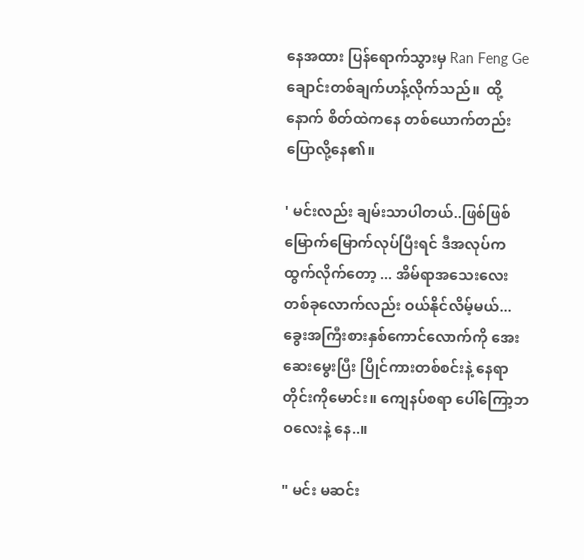နေအထား ပြန်ရောက်သွားမှ Ran Feng Ge ချောင်းတစ်ချက်ဟန့်လိုက်သည်။  ထို့နောက် စိတ်ထဲကနေ တစ်ယောက်တည်းပြောလို့နေ၏။

' မင်းလည်း ချမ်းသာပါတယ်..ဖြစ်ဖြစ်မြောက်မြောက်လုပ်ပြီးရင် ဒီအလုပ်ကထွက်လိုက်တော့ ... အိမ်ရာအသေးလေးတစ်ခုလောက်လည်း ဝယ်နိုင်လိမ့်မယ်...ခွေးအကြီးစားနှစ်ကောင်လောက်ကို အေးဆေးမွေးပြီး ပြိုင်ကားတစ်စင်းနဲ့ နေရာတိုင်းကိုမောင်း။ ကျေနပ်စရာ ပေါ်ကြော့ဘဝလေးနဲ့ နေ..။

" မင်း မဆင်း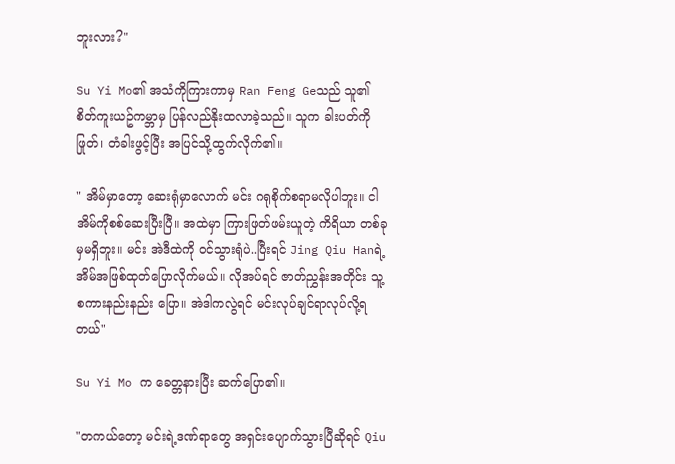ဘူးလား?"

Su Yi Mo၏ အသံကိုကြားကာမှ Ran Feng Geသည် သူ၏ စိတ်ကူးယဥ်ကမ္ဘာမှ ပြန်လည်နိုးထလာခဲ့သည်။ သူက ခါးပတ်ကိုဖြုတ်၊ တံခါးဖွင့်ပြီး အပြင်သို့ထွက်လိုက်၏။

" အိမ်မှာတော့ ဆေးရုံမှာလောက် မင်း ဂရုစိုက်စရာမလိုပါဘူး။ ငါ အိမ်ကိုစစ်ဆေးပြီးပြီ။ အထဲမှာ ကြားဖြတ်ဖမ်းယူတဲ့ ကိရိယာ တစ်ခုမှမရှိဘူး။ မင်း အဲဒီထဲကို ဝင်သွားရုံပဲ..ပြီးရင် Jing Qiu Hanရဲ့ အိမ်အဖြစ်ထုတ်ပြောလိုက်မယ်။ လိုအပ်ရင် ဇာတ်ညွှန်းအတိုင်း သူ့စကားနည်းနည်း ပြော။ အဲဒါကလွဲရင် မင်းလုပ်ချင်ရာလုပ်လို့ရတယ်"

Su Yi Mo က ခေတ္တနားပြီး ဆက်ပြော၏။

"တကယ်တော့ မင်းရဲ့ဒဏ်ရာတွေ အရှင်းပျောက်သွားပြီဆိုရင် Qiu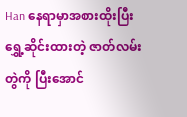Han နေရာမှာအစားထိုးပြီး ရွှေ့ဆိုင်းထားတဲ့ ဇာတ်လမ်းတွဲကို ပြီးအောင်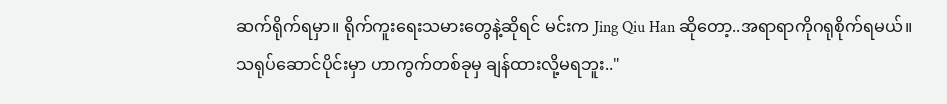ဆက်ရိုက်ရမှာ။ ရိုက်ကူးရေးသမားတွေနဲ့ဆိုရင် မင်းက Jing Qiu Han ဆိုတော့..အရာရာကိုဂရုစိုက်ရမယ်။ သရုပ်ဆောင်ပိုင်းမှာ ဟာကွက်တစ်ခုမှ ချန်ထားလို့မရဘူး.."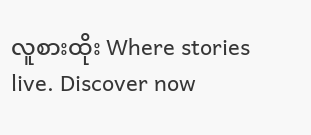လူစားထိုး Where stories live. Discover now